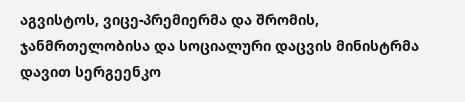აგვისტოს, ვიცე-პრემიერმა და შრომის, ჯანმრთელობისა და სოციალური დაცვის მინისტრმა დავით სერგეენკო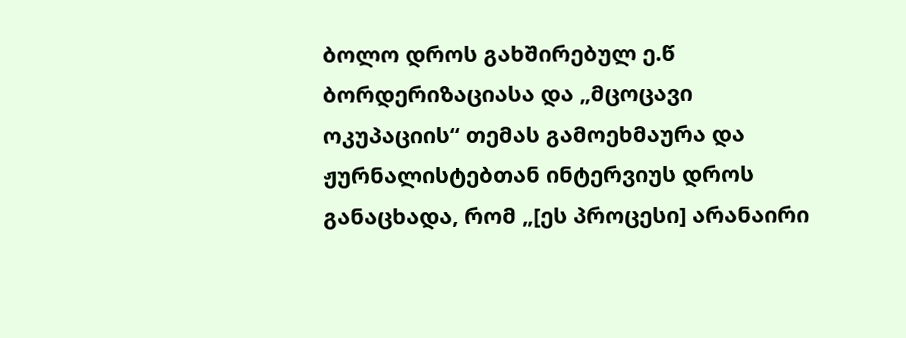ბოლო დროს გახშირებულ ე.წ ბორდერიზაციასა და „მცოცავი ოკუპაციის“ თემას გამოეხმაურა და ჟურნალისტებთან ინტერვიუს დროს განაცხადა, რომ „[ეს პროცესი] არანაირი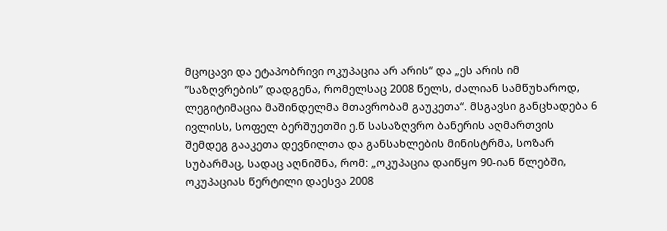მცოცავი და ეტაპობრივი ოკუპაცია არ არის“ და „ეს არის იმ ”საზღვრების” დადგენა, რომელსაც 2008 წელს, ძალიან სამწუხაროდ, ლეგიტიმაცია მაშინდელმა მთავრობამ გაუკეთა“. მსგავსი განცხადება 6 ივლისს, სოფელ ბერშუეთში ე.წ სასაზღვრო ბანერის აღმართვის შემდეგ გააკეთა დევნილთა და განსახლების მინისტრმა, სოზარ სუბარმაც, სადაც აღნიშნა, რომ: „ოკუპაცია დაიწყო 90-იან წლებში, ოკუპაციას წერტილი დაესვა 2008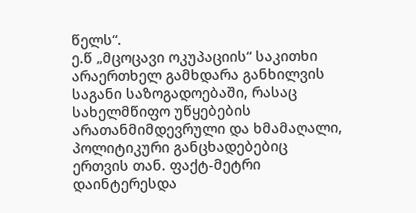წელს“.
ე.წ „მცოცავი ოკუპაციის“ საკითხი არაერთხელ გამხდარა განხილვის საგანი საზოგადოებაში, რასაც სახელმწიფო უწყებების არათანმიმდევრული და ხმამაღალი, პოლიტიკური განცხადებებიც ერთვის თან. ფაქტ-მეტრი დაინტერესდა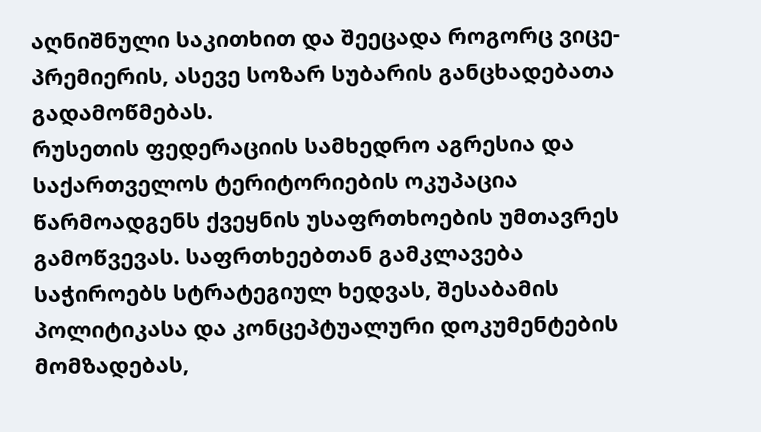აღნიშნული საკითხით და შეეცადა როგორც ვიცე-პრემიერის, ასევე სოზარ სუბარის განცხადებათა გადამოწმებას.
რუსეთის ფედერაციის სამხედრო აგრესია და საქართველოს ტერიტორიების ოკუპაცია წარმოადგენს ქვეყნის უსაფრთხოების უმთავრეს გამოწვევას. საფრთხეებთან გამკლავება საჭიროებს სტრატეგიულ ხედვას, შესაბამის პოლიტიკასა და კონცეპტუალური დოკუმენტების მომზადებას,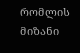რომლის მიზანი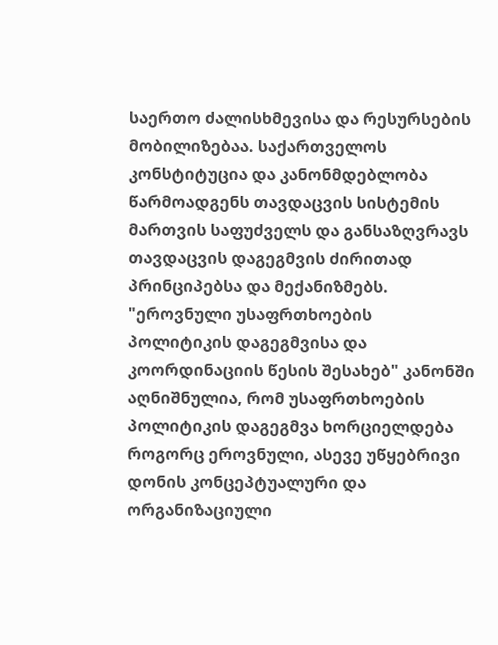საერთო ძალისხმევისა და რესურსების მობილიზებაა. საქართველოს კონსტიტუცია და კანონმდებლობა წარმოადგენს თავდაცვის სისტემის მართვის საფუძველს და განსაზღვრავს თავდაცვის დაგეგმვის ძირითად პრინციპებსა და მექანიზმებს. "ეროვნული უსაფრთხოების პოლიტიკის დაგეგმვისა და კოორდინაციის წესის შესახებ" კანონში აღნიშნულია, რომ უსაფრთხოების პოლიტიკის დაგეგმვა ხორციელდება როგორც ეროვნული, ასევე უწყებრივი დონის კონცეპტუალური და ორგანიზაციული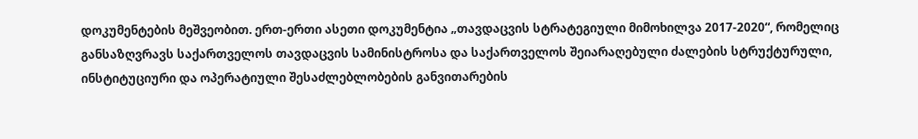დოკუმენტების მეშვეობით. ერთ-ერთი ასეთი დოკუმენტია „თავდაცვის სტრატეგიული მიმოხილვა 2017-2020“, რომელიც განსაზღვრავს საქართველოს თავდაცვის სამინისტროსა და საქართველოს შეიარაღებული ძალების სტრუქტურული, ინსტიტუციური და ოპერატიული შესაძლებლობების განვითარების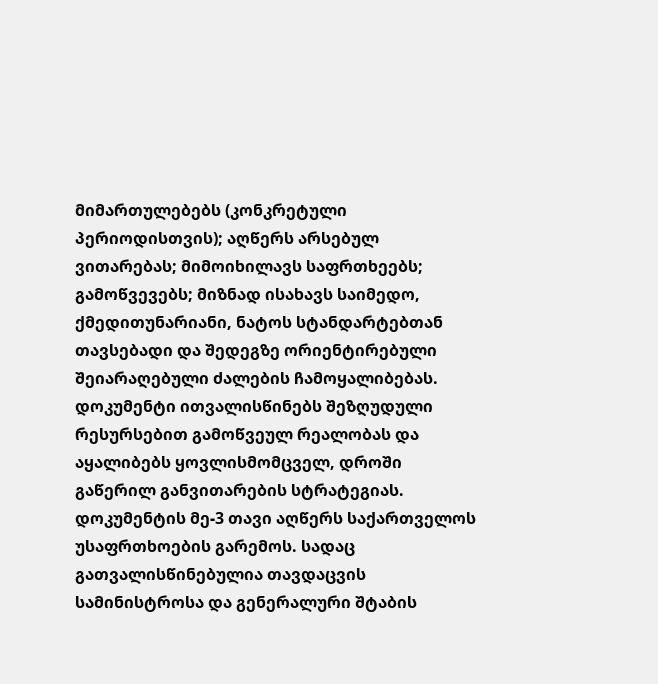მიმართულებებს (კონკრეტული პერიოდისთვის); აღწერს არსებულ ვითარებას; მიმოიხილავს საფრთხეებს; გამოწვევებს; მიზნად ისახავს საიმედო, ქმედითუნარიანი, ნატოს სტანდარტებთან თავსებადი და შედეგზე ორიენტირებული შეიარაღებული ძალების ჩამოყალიბებას. დოკუმენტი ითვალისწინებს შეზღუდული რესურსებით გამოწვეულ რეალობას და აყალიბებს ყოვლისმომცველ, დროში გაწერილ განვითარების სტრატეგიას.
დოკუმენტის მე-3 თავი აღწერს საქართველოს უსაფრთხოების გარემოს. სადაც გათვალისწინებულია თავდაცვის სამინისტროსა და გენერალური შტაბის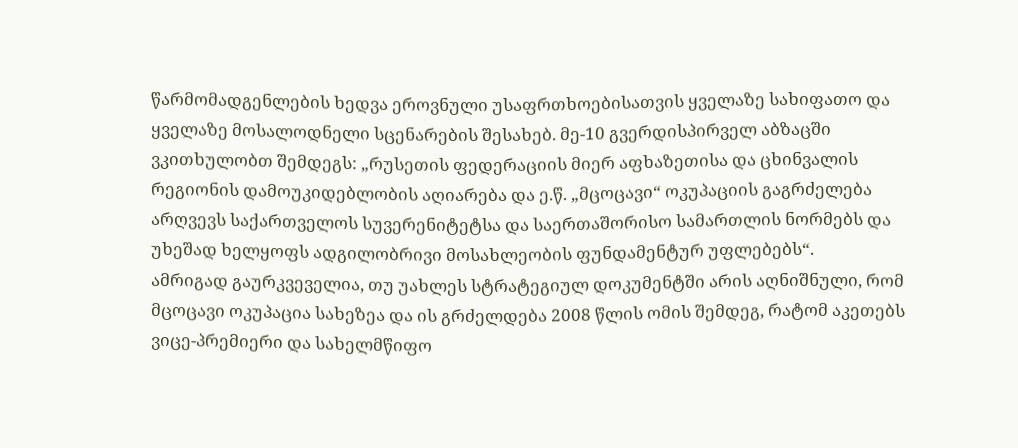წარმომადგენლების ხედვა ეროვნული უსაფრთხოებისათვის ყველაზე სახიფათო და ყველაზე მოსალოდნელი სცენარების შესახებ. მე-10 გვერდისპირველ აბზაცში ვკითხულობთ შემდეგს: „რუსეთის ფედერაციის მიერ აფხაზეთისა და ცხინვალის რეგიონის დამოუკიდებლობის აღიარება და ე.წ. „მცოცავი“ ოკუპაციის გაგრძელება არღვევს საქართველოს სუვერენიტეტსა და საერთაშორისო სამართლის ნორმებს და უხეშად ხელყოფს ადგილობრივი მოსახლეობის ფუნდამენტურ უფლებებს“.
ამრიგად გაურკვეველია, თუ უახლეს სტრატეგიულ დოკუმენტში არის აღნიშნული, რომ მცოცავი ოკუპაცია სახეზეა და ის გრძელდება 2008 წლის ომის შემდეგ, რატომ აკეთებს ვიცე-პრემიერი და სახელმწიფო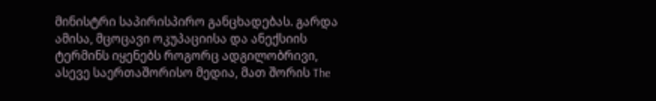მინისტრი საპირისპირო განცხადებას. გარდა ამისა, მცოცავი ოკუპაციისა და ანექსიის ტერმინს იყენებს როგორც ადგილობრივი, ასევე საერთაშორისო მედია, მათ შორის The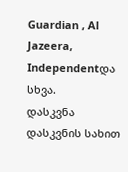Guardian , Al Jazeera, Independentდა სხვა.
დასკვნა დასკვნის სახით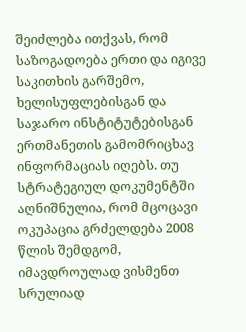შეიძლება ითქვას, რომ საზოგადოება ერთი და იგივე საკითხის გარშემო, ხელისუფლებისგან და საჯარო ინსტიტუტებისგან ერთმანეთის გამომრიცხავ ინფორმაციას იღებს. თუ სტრატეგიულ დოკუმენტში აღნიშნულია, რომ მცოცავი ოკუპაცია გრძელდება 2008 წლის შემდგომ, იმავდროულად ვისმენთ სრულიად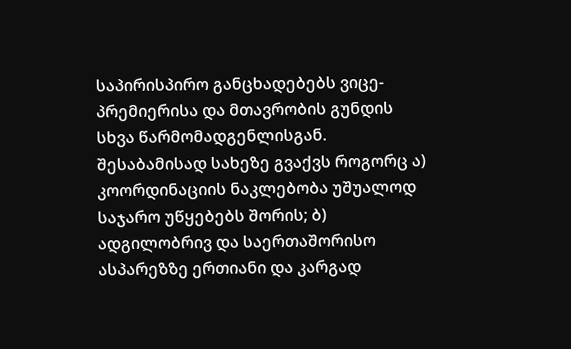საპირისპირო განცხადებებს ვიცე-პრემიერისა და მთავრობის გუნდის სხვა წარმომადგენლისგან. შესაბამისად სახეზე გვაქვს როგორც ა) კოორდინაციის ნაკლებობა უშუალოდ საჯარო უწყებებს შორის; ბ) ადგილობრივ და საერთაშორისო ასპარეზზე ერთიანი და კარგად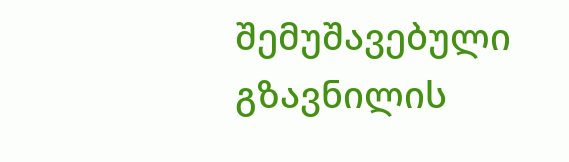შემუშავებული გზავნილის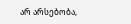არ არსებობა,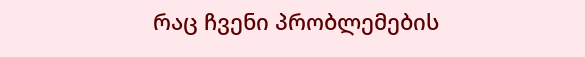რაც ჩვენი პრობლემების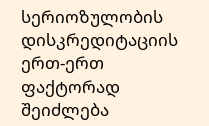სერიოზულობის დისკრედიტაციის ერთ-ერთ ფაქტორად შეიძლება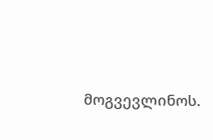მოგვევლინოს.